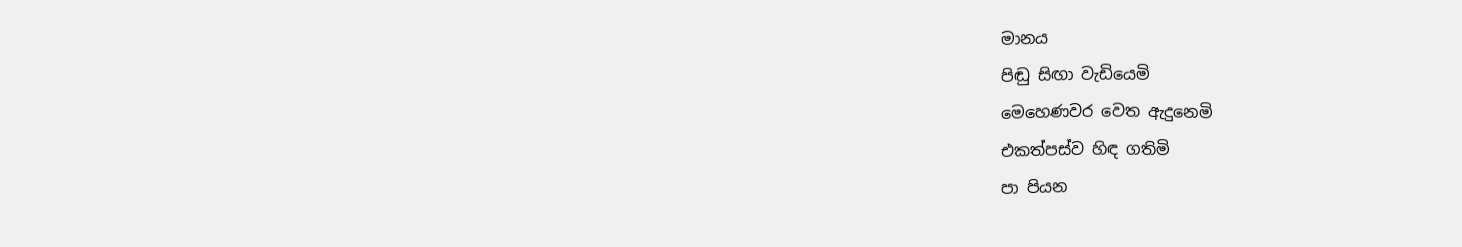මානය
පිඬු සිඟා වැඩියෙමි
මෙහෙණවර වෙත ඇදුනෙමි
එකත්පස්ව හිඳ ගතිමි
පා පියන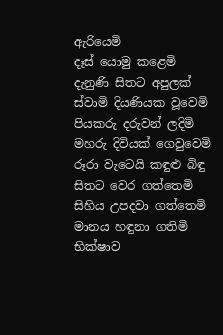ඇරියෙමි
දෑස් යොමු කළෙමි
දැනුණි සිතට අපුලක්
ස්වාමි දියණියක වූවෙමි
පියකරු දරුවන් ලදිමි
මහරු දිවියක් ගෙවුවෙමි
රූරා වැටෙයි කඳුළු බිඳු
සිතට වෙර ගත්තෙමි
සිහිය උපදවා ගත්තෙමි
මානය හඳුනා ගතිමි
භික්ෂාව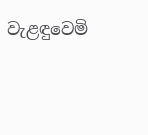වැළඳුවෙමි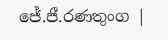ජේ.ජී.රණතුංග |